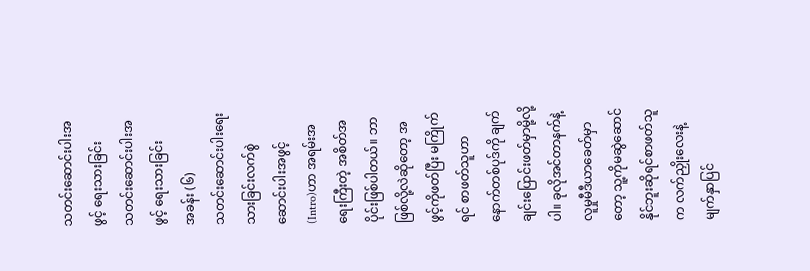သတင်းဆောင်းပါးအဖွင့် ရေးသားခြင်း
သတင်းဆောင်းပါးအဖွင့် ရေးသားခြင်း
အခန်း (၆)
သတင်းဆောင်းပါးရေးသားခြင်းလက်စွဲ
ဆောင်းပါးအဖွင့် (Intro)ဟာ အရမ်းအရေးကြီးတဲ့ အစိတ်အပိုင်းဖြစ်ပါတယ်။ ဘာဖြစ်လို့လဲဆိုတော့ အဖွင့်ကိုဖတ်ပြီး မကြိုက်ရင် စာဖတ်သူဟာ နောက်တစ်ပုဒ်ကို ချက်ချင်းပြောင်းဖတ်မှာမို့လို့ပါ။ ခုလိုအင်တာနက်နဲ့ လူမှုမီဒီယာခေတ်မှာတော့ သူ့ကိုမဆွဲဆောင်နိုင်ဘူးဆိုရင်စာဖတ်သူက လက်ညှိုးလေးနဲ့ မျက်နှာပြင်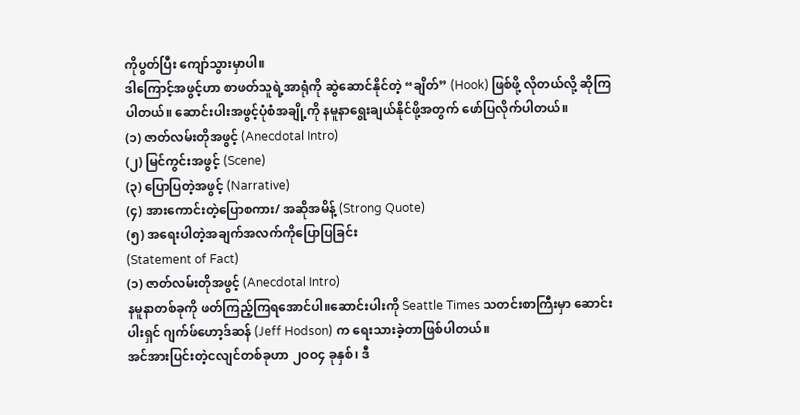ကိုပွတ်ပြီး ကျော်သွားမှာပါ။
ဒါကြောင့်အဖွင့်ဟာ စာဖတ်သူရဲ့အာရုံကို ဆွဲဆောင်နိုင်တဲ့ “ချိတ်” (Hook) ဖြစ်ဖို့ လိုတယ်လို့ ဆိုကြပါတယ်။ ဆောင်းပါးအဖွင့်ပုံစံအချို့ကို နမူနာရွေးချယ်နိုင်ဖို့အတွက် ဖော်ပြလိုက်ပါတယ်။
(၁) ဇာတ်လမ်းတိုအဖွင့် (Anecdotal Intro)
(၂) မြင်ကွင်းအဖွင့် (Scene)
(၃) ပြောပြတဲ့အဖွင့် (Narrative)
(၄) အားကောင်းတဲ့ပြောစကား/ အဆိုအမိန့် (Strong Quote)
(၅) အရေးပါတဲ့အချက်အလက်ကိုပြောပြခြင်း
(Statement of Fact)
(၁) ဇာတ်လမ်းတိုအဖွင့် (Anecdotal Intro)
နမူနာတစ်ခုကို ဖတ်ကြည့်ကြရအောင်ပါ။ဆောင်းပါးကို Seattle Times သတင်းစာကြီးမှာ ဆောင်းပါးရှင် ဂျက်ဖ်ဟော့ဒ်ဆန် (Jeff Hodson) က ရေးသားခဲ့တာဖြစ်ပါတယ်။
အင်အားပြင်းတဲ့ငလျင်တစ်ခုဟာ ၂ဝဝ၄ ခုနှစ်၊ ဒီ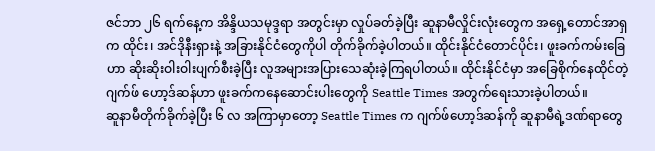ဇင်ဘာ ၂၆ ရက်နေ့က အိန္ဒိယသမုဒ္ဒရာ အတွင်းမှာ လှုပ်ခတ်ခဲ့ပြီး ဆူနာမီလှိုင်းလုံးတွေက အရှေ့တောင်အာရှက ထိုင်း၊ အင်ဒိုနီးရှားနဲ့ အခြားနိုင်ငံတွေကိုပါ တိုက်ခိုက်ခဲ့ပါတယ်။ ထိုင်းနိုင်ငံတောင်ပိုင်း၊ ဖူးခက်ကမ်းခြေဟာ ဆိုးဆိုးဝါးဝါးပျက်စီးခဲ့ပြီး လူအများအပြားသေဆုံးခဲ့ကြရပါတယ်။ ထိုင်းနိုင်ငံမှာ အခြေစိုက်နေထိုင်တဲ့ ဂျက်ဖ် ဟော့ဒ်ဆန်ဟာ ဖူးခက်ကနေဆောင်းပါးတွေကို Seattle Times အတွက်ရေးသားခဲ့ပါတယ်။
ဆူနာမီတိုက်ခိုက်ခဲ့ပြီး ၆ လ အကြာမှာတော့ Seattle Times က ဂျက်ဖ်ဟော့ဒ်ဆန်ကို ဆူနာမီရဲ့ဒဏ်ရာတွေ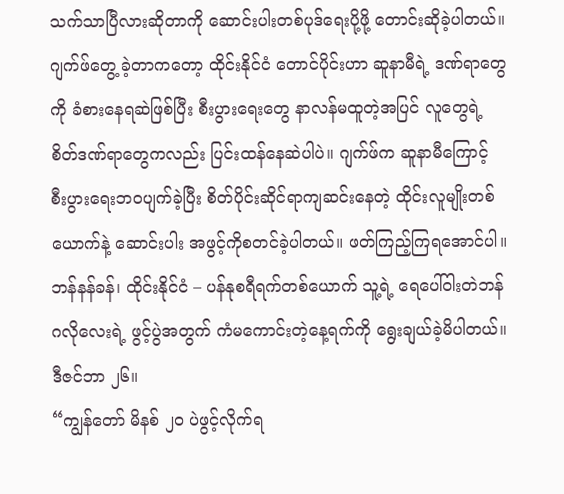သက်သာပြီလားဆိုတာကို ဆောင်းပါးတစ်ပုဒ်ရေးပို့ဖို့ တောင်းဆိုခဲ့ပါတယ်။ ဂျက်ဖ်တွေ့ ခဲ့တာကတော့ ထိုင်းနိုင်ငံ တောင်ပိုင်းဟာ ဆူနာမီရဲ့ ဒဏ်ရာတွေကို ခံစားနေရဆဲဖြစ်ပြီး စီးပွားရေးတွေ နာလန်မထူတဲ့အပြင် လူတွေရဲ့ စိတ်ဒဏ်ရာတွေကလည်း ပြင်းထန်နေဆဲပါပဲ။ ဂျက်ဖ်က ဆူနာမီကြောင့် စီးပွားရေးဘဝပျက်ခဲ့ပြီး စိတ်ပိုင်းဆိုင်ရာကျဆင်းနေတဲ့ ထိုင်းလူမျိုးတစ်ယောက်နဲ့ ဆောင်းပါး အဖွင့်ကိုစတင်ခဲ့ပါတယ်။ ဖတ်ကြည့်ကြရအောင်ပါ။
ဘန်နန်ခန်၊ ထိုင်းနိုင်ငံ – ပန်နုစရီရက်တစ်ယောက် သူ့ရဲ့ ရေပေါ်ဝါးတဲဘန်ဂလိုလေးရဲ့ ဖွင့်ပွဲအတွက် ကံမကောင်းတဲ့နေ့ရက်ကို ရွေးချယ်ခဲ့မိပါတယ်။
ဒီဇင်ဘာ ၂၆။
“ကျွန်တော် မိနစ် ၂ဝ ပဲဖွင့်လိုက်ရ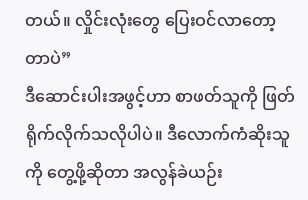တယ်။ လှိုင်းလုံးတွေ ပြေးဝင်လာတော့တာပဲ”
ဒီဆောင်းပါးအဖွင့်ဟာ စာဖတ်သူကို ဖြတ်
ရိုက်လိုက်သလိုပါပဲ။ ဒီလောက်ကံဆိုးသူကို တွေ့ဖို့ဆိုတာ အလွန်ခဲယဉ်း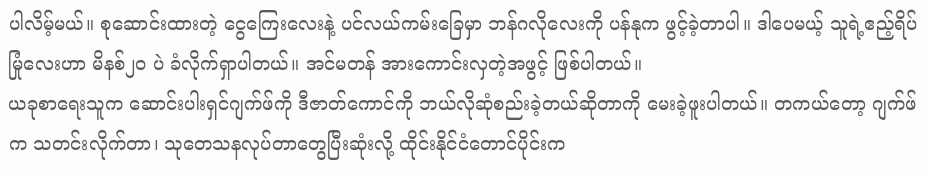ပါလိမ့်မယ်။ စုဆောင်းထားတဲ့ ငွေကြေးလေးနဲ့ ပင်လယ်ကမ်းခြေမှာ ဘန်ဂလိုလေးကို ပန်နုက ဖွင့်ခဲ့တာပါ။ ဒါပေမယ့် သူရဲ့ဧည့်ရိပ်မြုံလေးဟာ မိနစ်၂၀ ပဲ ခံလိုက်ရှာပါတယ်။ အင်မတန် အားကောင်းလှတဲ့အဖွင့် ဖြစ်ပါတယ်။
ယခုစာရေးသူက ဆောင်းပါးရှင်ဂျက်ဖ်ကို ဒီဇာတ်ကောင်ကို ဘယ်လိုဆုံစည်းခဲ့တယ်ဆိုတာကို မေးခဲ့ဖူးပါတယ်။ တကယ်တော့ ဂျက်ဖ်က သတင်းလိုက်တာ၊ သုတေသနလုပ်တာတွေပြီးဆုံးလို့ ထိုင်းနိုင်ငံတောင်ပိုင်းက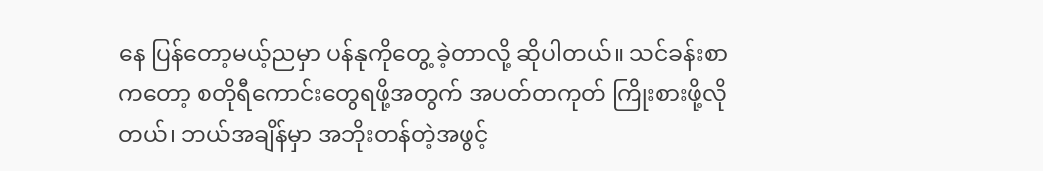နေ ပြန်တော့မယ့်ညမှာ ပန်နုကိုတွေ့ ခဲ့တာလို့ ဆိုပါတယ်။ သင်ခန်းစာကတော့ စတိုရီကောင်းတွေရဖို့အတွက် အပတ်တကုတ် ကြိုးစားဖို့လိုတယ်၊ ဘယ်အချိန်မှာ အဘိုးတန်တဲ့အဖွင့်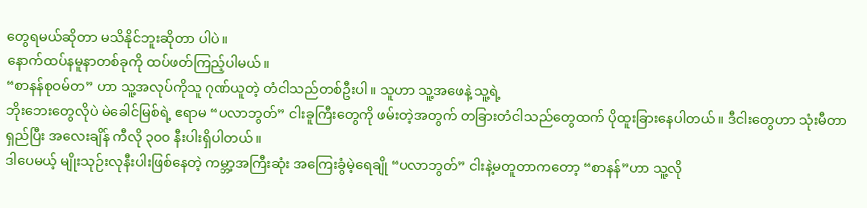တွေရမယ်ဆိုတာ မသိနိုင်ဘူးဆိုတာ ပါပဲ။
နောက်ထပ်နမူနာတစ်ခုကို ထပ်ဖတ်ကြည့်ပါမယ်။
“စာနန်စုဝမ်တ” ဟာ သူ့အလုပ်ကိုသူ ဂုဏ်ယူတဲ့ တံငါသည်တစ်ဦးပါ။ သူဟာ သူ့အဖေနဲ့ သူ့ရဲ့
ဘိုးဘေးတွေလိုပဲ မဲခေါင်မြစ်ရဲ့ ဧရာမ “ပလာဘွတ်” ငါးခူကြီးတွေကို ဖမ်းတဲ့အတွက် တခြားတံငါသည်တွေထက် ပိုထူးခြားနေပါတယ်။ ဒီငါးတွေဟာ သုံးမီတာရှည်ပြီး အလေးချိန် ကီလို ၃၀၀ နီးပါးရှိပါတယ်။
ဒါပေမယ့် မျိုးသုဉ်းလုနီးပါးဖြစ်နေတဲ့ ကမ္ဘာ့အကြီးဆုံး အကြေးခွံမဲ့ရေချို “ပလာဘွတ်” ငါးနဲ့မတူတာကတော့ “စာနန်”ဟာ သူ့လို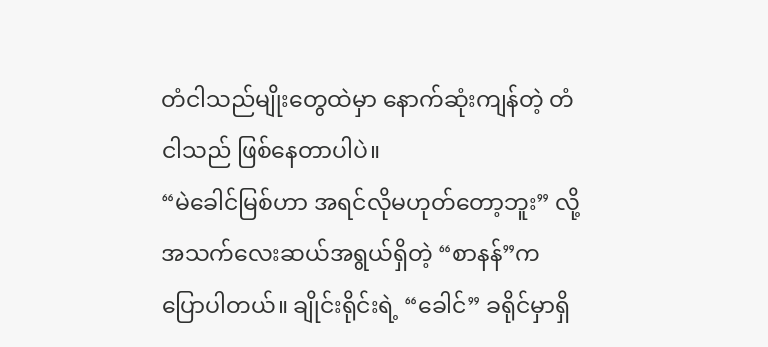တံငါသည်မျိုးတွေထဲမှာ နောက်ဆုံးကျန်တဲ့ တံငါသည် ဖြစ်နေတာပါပဲ။
“မဲခေါင်မြစ်ဟာ အရင်လိုမဟုတ်တော့ဘူး” လို့ အသက်လေးဆယ်အရွယ်ရှိတဲ့ “စာနန်”က ပြောပါတယ်။ ချိုင်းရိုင်းရဲ့ “ခေါင်” ခရိုင်မှာရှိ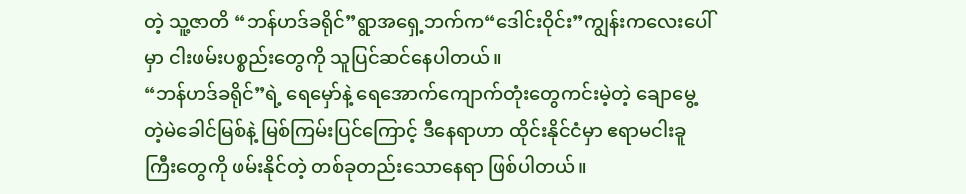တဲ့ သူ့ဇာတိ “ဘန်ဟဒ်ခရိုင်”ရွာအရှေ့ဘက်က“ဒေါင်းဝိုင်း”ကျွန်းကလေးပေါ်မှာ ငါးဖမ်းပစ္စည်းတွေကို သူပြင်ဆင်နေပါတယ်။
“ဘန်ဟဒ်ခရိုင်”ရဲ့ ရေမှော်နဲ့ ရေအောက်ကျောက်တုံးတွေကင်းမဲ့တဲ့ ချောမွေ့ တဲ့မဲခေါင်မြစ်နဲ့ မြစ်ကြမ်းပြင်ကြောင့် ဒီနေရာဟာ ထိုင်းနိုင်ငံမှာ ဧရာမငါးခူကြီးတွေကို ဖမ်းနိုင်တဲ့ တစ်ခုတည်းသောနေရာ ဖြစ်ပါတယ်။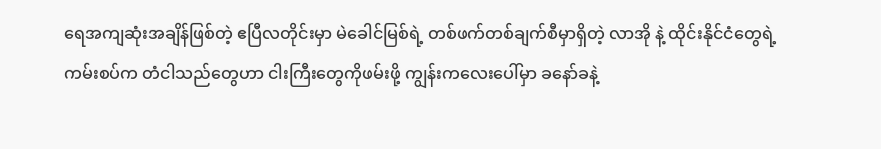ရေအကျဆုံးအချိန်ဖြစ်တဲ့ ဧပြီလတိုင်းမှာ မဲခေါင်မြစ်ရဲ့ တစ်ဖက်တစ်ချက်စီမှာရှိတဲ့ လာအို နဲ့ ထိုင်းနိုင်ငံတွေရဲ့ကမ်းစပ်က တံငါသည်တွေဟာ ငါးကြီးတွေကိုဖမ်းဖို့ ကျွန်းကလေးပေါ်မှာ ခနော်ခနဲ့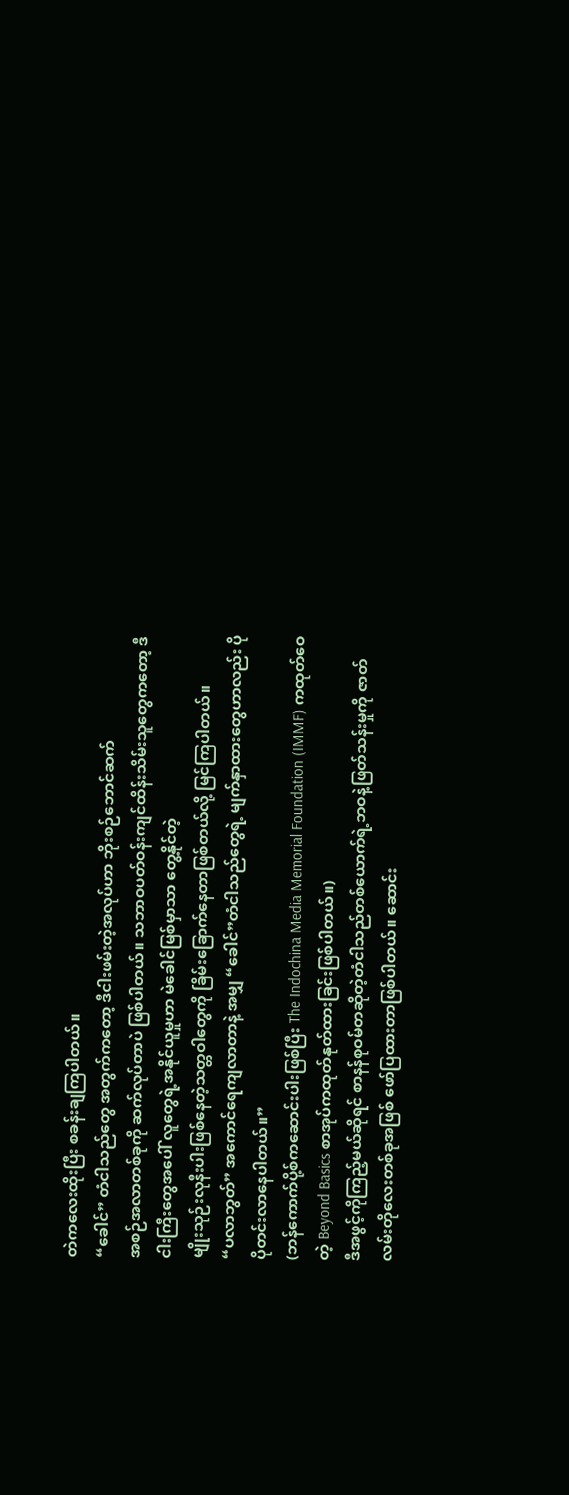တဲကလေးထိုးပြီး စခန်းချကြပါတယ်။
“ခေါင်” တံငါသည်တွေ အတွက်ကတော့ ဒီငါးဖမ်းတဲ့အလုပ်ဟာ ဘိုးစဉ်ဘောင်ဆက်
အစဉ်အလာတစ်ခုကို ဆက်လုပ်တာပဲ ဖြစ်ပါတယ်။ သဘာဝပတ်ဝန်းကျင်ထိန်းသိမ်းသူတွေကတော့ ဒီငါးကြီးတွေအပေါ် လူတွေရဲ့အနိုင်ယူမှုဟာ မဲခေါင်မြစ်မှာသာ တွေ့နိုင်တဲ့
မျိုးသုဉ်းလုနီးပါးဖြစ်နေတဲ့သတ္တဝါတွေကို ခြိမ်းခြောက်နေတာဖြစ်တယ်လို့ မြင်ကြပါတယ်။
“ပလာဘွတ်” အကောင်ရေကျလာတာနဲ့ အမျှ “ခေါင်”တံငါသည်တွေရဲ့ မျက်နှာထားတွေဟာလည်း ပိုပိုတင်းလာနေပါတယ်။”
(ဘန်ကောက်ပို့စ်ကဆောင်းပါးဖြစ်ပြီး The Indochina Media Memorial Foundation (IMMF) ကထုတ်ဝေတဲ့ Beyond Basics စာအုပ်ကထုတ်နုတ်ထားခြင်းဖြစ်ပါတယ်။)
ဒီအဖွင့်ကိုကြည့်မယ်ဆိုရင် စာနန်စုဝမ်တဆိုတဲ့တံငါသည်တစ်ယောက်ရဲ့ဘဝနဲ့ဖြတ်သန်းမှုကို ဇာတ်လမ်းတိုလေးတစ်ခုအဖြစ် ဖော်ပြထားတာဖြစ်ပါတယ်။ ဆောင်း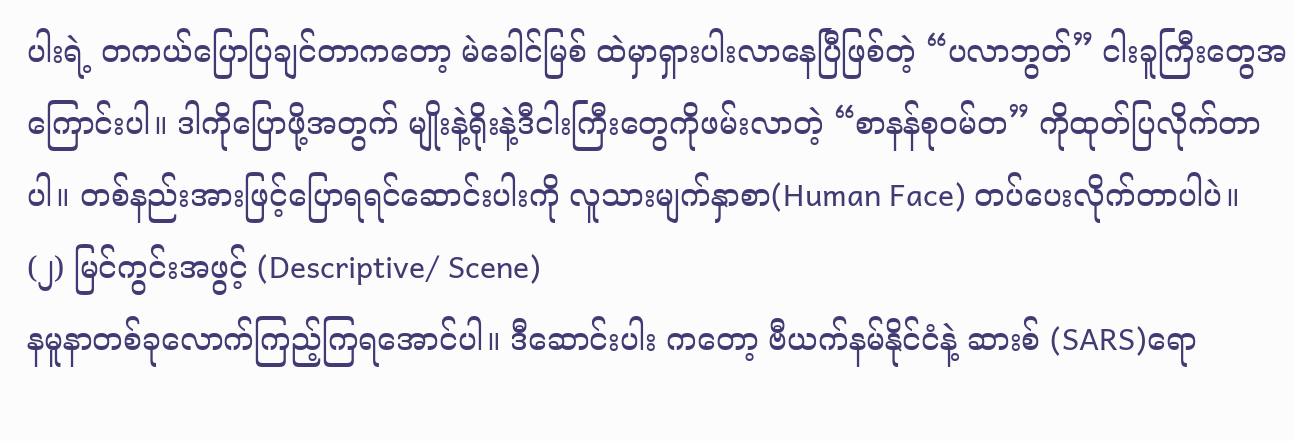ပါးရဲ့ တကယ်ပြောပြချင်တာကတော့ မဲခေါင်မြစ် ထဲမှာရှားပါးလာနေပြီဖြစ်တဲ့ “ပလာဘွတ်” ငါးခူကြီးတွေအကြောင်းပါ။ ဒါကိုပြောဖို့အတွက် မျိုးနဲ့ရိုးနဲ့ဒီငါးကြီးတွေကိုဖမ်းလာတဲ့ “စာနန်စုဝမ်တ” ကိုထုတ်ပြလိုက်တာပါ။ တစ်နည်းအားဖြင့်ပြောရရင်ဆောင်းပါးကို လူသားမျက်နှာစာ(Human Face) တပ်ပေးလိုက်တာပါပဲ။
(၂) မြင်ကွင်းအဖွင့် (Descriptive/ Scene)
နမူနာတစ်ခုလောက်ကြည့်ကြရအောင်ပါ။ ဒီဆောင်းပါး ကတော့ ဗီယက်နမ်နိုင်ငံနဲ့ ဆားစ် (SARS)ရော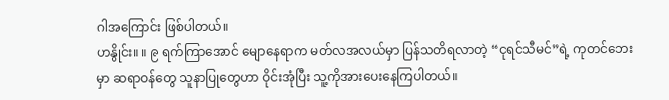ဂါအကြောင်း ဖြစ်ပါတယ်။
ဟနွိုင်း။ ။ ၉ ရက်ကြာအောင် မျောနေရာက မတ်လအလယ်မှာ ပြန်သတိရလာတဲ့ “ငုရင်သီမင်”ရဲ့ ကုတင်ဘေးမှာ ဆရာဝန်တွေ သူနာပြုတွေဟာ ဝိုင်းအုံပြီး သူ့ကိုအားပေးနေကြပါတယ်။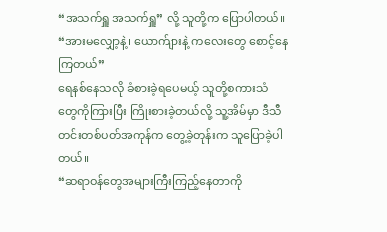“အသက်ရှူ အသက်ရှူ” လို့ သူတို့က ပြောပါတယ်။ “အားမလျှော့နဲ့၊ ယောက်ျားနဲ့ ကလေးတွေ စောင့်နေကြတယ်”
ရေနစ်နေသလို ခံစားခဲ့ရပေမယ့် သူတို့စကားသံ
တွေကိုကြားပြီး ကြိုးစားခဲ့တယ်လို့ သူ့အိမ်မှာ ဒီသီတင်းတစ်ပတ်အကုန်က တွေ့ခဲ့တုန်းက သူပြောခဲ့ပါတယ်။
“ဆရာဝန်တွေအများကြီးကြည့်နေတာကို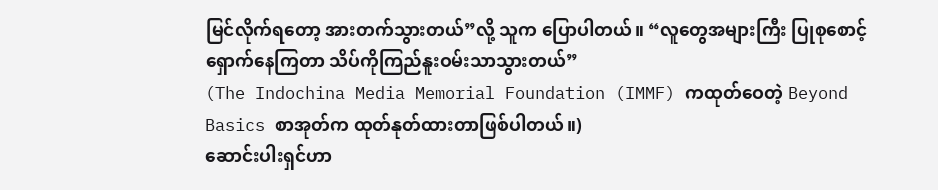မြင်လိုက်ရတော့ အားတက်သွားတယ်”လို့ သူက ပြောပါတယ်။ “လူတွေအများကြီး ပြုစုစောင့်ရှောက်နေကြတာ သိပ်ကိုကြည်နူးဝမ်းသာသွားတယ်”
(The Indochina Media Memorial Foundation (IMMF) ကထုတ်ဝေတဲ့ Beyond Basics စာအုတ်က ထုတ်နုတ်ထားတာဖြစ်ပါတယ်။)
ဆောင်းပါးရှင်ဟာ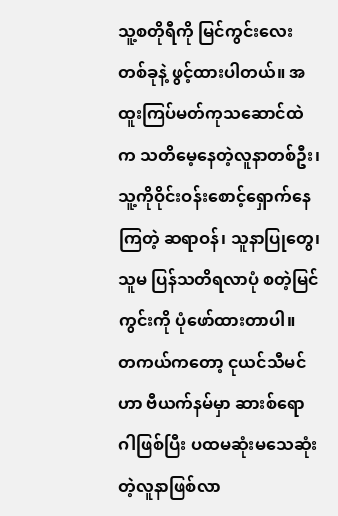သူ့စတိုရီကို မြင်ကွင်းလေးတစ်ခုနဲ့ ဖွင့်ထားပါတယ်။ အထူးကြပ်မတ်ကုသဆောင်ထဲက သတိမေ့နေတဲ့လူနာတစ်ဦး၊ သူ့ကိုဝိုင်းဝန်းစောင့်ရှောက်နေကြတဲ့ ဆရာဝန်၊ သူနာပြုတွေ၊ သူမ ပြန်သတိရလာပုံ စတဲ့မြင်ကွင်းကို ပုံဖော်ထားတာပါ။
တကယ်ကတော့ ငုယင်သီမင်ဟာ ဗီယက်နမ်မှာ ဆားစ်ရောဂါဖြစ်ပြီး ပထမဆုံးမသေဆုံးတဲ့လူနာဖြစ်လာ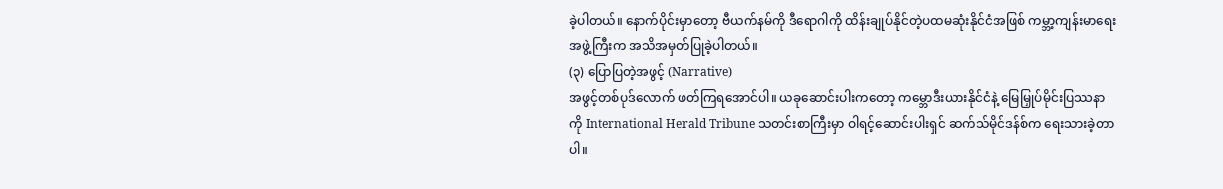ခဲ့ပါတယ်။ နောက်ပိုင်းမှာတော့ ဗီယက်နမ်ကို ဒီရောဂါကို ထိန်းချုပ်နိုင်တဲ့ပထမဆုံးနိုင်ငံအဖြစ် ကမ္ဘာ့ကျန်းမာရေး အဖွဲ့ကြီးက အသိအမှတ်ပြုခဲ့ပါတယ်။
(၃) ပြောပြတဲ့အဖွင့် (Narrative)
အဖွင့်တစ်ပုဒ်လောက် ဖတ်ကြရအောင်ပါ။ ယခုဆောင်းပါးကတော့ ကမ္ဘောဒီးယားနိုင်ငံနဲ့ မြေမြှုပ်မိုင်းပြဿနာကို International Herald Tribune သတင်းစာကြီးမှာ ဝါရင့်ဆောင်းပါးရှင် ဆက်သ်မိုင်ဒန်စ်က ရေးသားခဲ့တာပါ။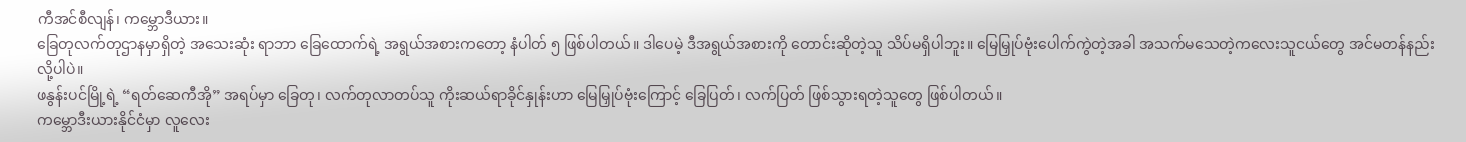ကီအင်စီလျန်၊ ကမ္ဘောဒီယား။
ခြေတုလက်တုဌာနမှာရှိတဲ့ အသေးဆုံး ရာဘာ ခြေထောက်ရဲ့ အရွယ်အစားကတော့ နံပါတ် ၅ ဖြစ်ပါတယ်။ ဒါပေမဲ့ ဒီအရွယ်အစားကို တောင်းဆိုတဲ့သူ သိပ်မရှိပါဘူး။ မြေမြှုပ်ဗုံးပေါက်ကွဲတဲ့အခါ အသက်မသေတဲ့ကလေးသူငယ်တွေ အင်မတန်နည်းလို့ပါပဲ။
ဖနွန်းပင်မြို့ရဲ့ “ရတ်ဆေကီအို” အရပ်မှာ ခြေတု၊ လက်တုလာတပ်သူ ကိုးဆယ်ရာခိုင်နှုန်းဟာ မြေမြှုပ်ဗုံးကြောင့် ခြေပြတ်၊ လက်ပြတ် ဖြစ်သွားရတဲ့သူတွေ ဖြစ်ပါတယ်။
ကမ္ဘောဒီးယားနိုင်ငံမှာ လူလေး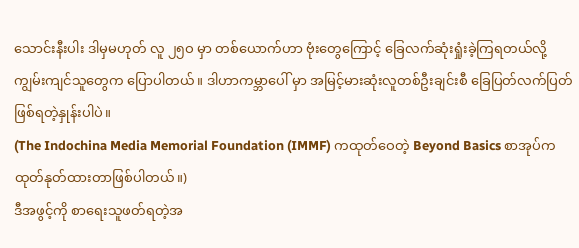သောင်းနီးပါး ဒါမှမဟုတ် လူ ၂၅ဝ မှာ တစ်ယောက်ဟာ ဗုံးတွေကြောင့် ခြေလက်ဆုံးရှုံးခဲ့ကြရတယ်လို့ ကျွမ်းကျင်သူတွေက ပြောပါတယ်။ ဒါဟာကမ္ဘာပေါ် မှာ အမြင့်မားဆုံးလူတစ်ဦးချင်းစီ ခြေပြတ်လက်ပြတ် ဖြစ်ရတဲ့နှုန်းပါပဲ။
(The Indochina Media Memorial Foundation (IMMF) ကထုတ်ဝေတဲ့ Beyond Basics စာအုပ်က ထုတ်နုတ်ထားတာဖြစ်ပါတယ်။)
ဒီအဖွင့်ကို စာရေးသူဖတ်ရတဲ့အ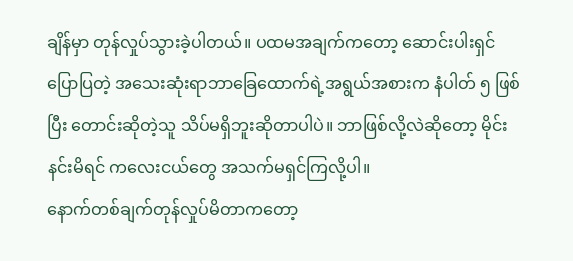ချိန်မှာ တုန်လှုပ်သွားခဲ့ပါတယ်။ ပထမအချက်ကတော့ ဆောင်းပါးရှင်ပြောပြတဲ့ အသေးဆုံးရာဘာခြေထောက်ရဲ့အရွယ်အစားက နံပါတ် ၅ ဖြစ်ပြီး တောင်းဆိုတဲ့သူ သိပ်မရှိဘူးဆိုတာပါပဲ။ ဘာဖြစ်လို့လဲဆိုတော့ မိုင်းနင်းမိရင် ကလေးငယ်တွေ အသက်မရှင်ကြလို့ပါ။
နောက်တစ်ချက်တုန်လှုပ်မိတာကတော့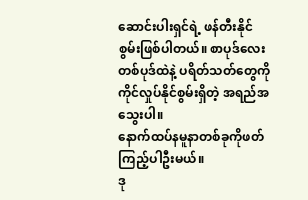ဆောင်းပါးရှင်ရဲ့ ဖန်တီးနိုင်စွမ်းဖြစ်ပါတယ်။ စာပုဒ်လေးတစ်ပုဒ်ထဲနဲ့ ပရိတ်သတ်တွေကို ကိုင်လှုပ်နိုင်စွမ်းရှိတဲ့ အရည်အသွေးပါ။
နောက်ထပ်နမူနာတစ်ခုကိုဖတ်ကြည့်ပါဦးမယ်။
ဒု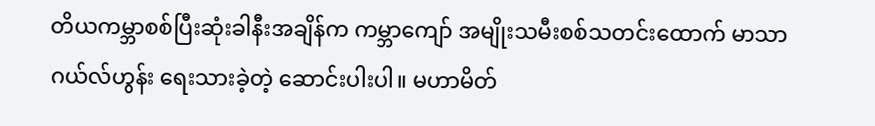တိယကမ္ဘာစစ်ပြီးဆုံးခါနီးအချိန်က ကမ္ဘာကျော် အမျိုးသမီးစစ်သတင်းထောက် မာသာဂယ်လ်ဟွန်း ရေးသားခဲ့တဲ့ ဆောင်းပါးပါ။ မဟာမိတ်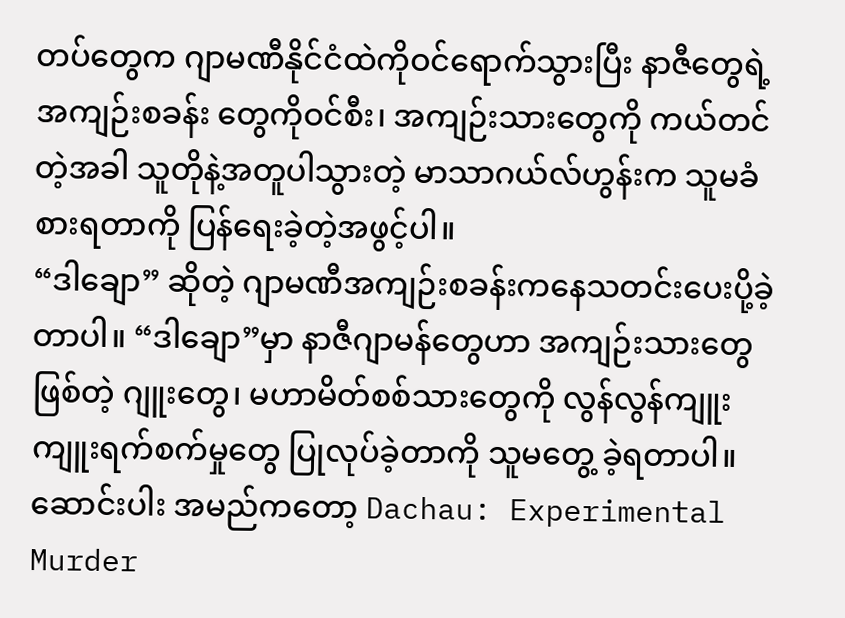တပ်တွေက ဂျာမဏီနိုင်ငံထဲကိုဝင်ရောက်သွားပြီး နာဇီတွေရဲ့ အကျဉ်းစခန်း တွေကိုဝင်စီး၊ အကျဉ်းသားတွေကို ကယ်တင်တဲ့အခါ သူတိုနဲ့အတူပါသွားတဲ့ မာသာဂယ်လ်ဟွန်းက သူမခံစားရတာကို ပြန်ရေးခဲ့တဲ့အဖွင့်ပါ။
“ဒါချော” ဆိုတဲ့ ဂျာမဏီအကျဉ်းစခန်းကနေသတင်းပေးပို့ခဲ့တာပါ။ “ဒါချော”မှာ နာဇီဂျာမန်တွေဟာ အကျဉ်းသားတွေဖြစ်တဲ့ ဂျူးတွေ၊ မဟာမိတ်စစ်သားတွေကို လွန်လွန်ကျူးကျူးရက်စက်မှုတွေ ပြုလုပ်ခဲ့တာကို သူမတွေ့ ခဲ့ရတာပါ။ ဆောင်းပါး အမည်ကတော့ Dachau: Experimental Murder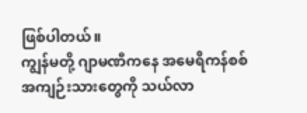ဖြစ်ပါတယ်။
ကျွန်မတို့ ဂျာမဏီကနေ အမေရိကန်စစ်
အကျဉ်းသားတွေကို သယ်လာ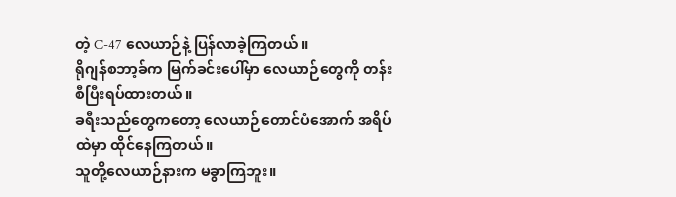တဲ့ C-47 လေယာဉ်နဲ့ ပြန်လာခဲ့ကြတယ်။
ရိုဂျန်စဘာ့ခ်က မြက်ခင်းပေါ်မှာ လေယာဉ်တွေကို တန်းစီပြီးရပ်ထားတယ်။
ခရီးသည်တွေကတော့ လေယာဉ်တောင်ပံအောက် အရိပ်ထဲမှာ ထိုင်နေကြတယ်။
သူတို့လေယာဉ်နားက မခွာကြဘူး။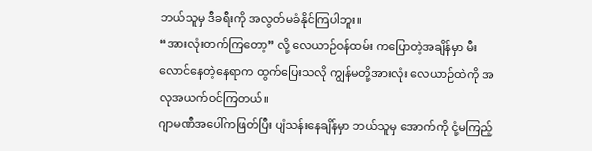ဘယ်သူမှ ဒီခရီးကို အလွတ်မခံနိုင်ကြပါဘူး။
“အားလုံးတက်ကြတော့” လို့ လေယာဉ်ဝန်ထမ်း ကပြောတဲ့အချိန်မှာ မီးလောင်နေတဲ့နေရာက ထွက်ပြေးသလို ကျွန်မတို့အားလုံး လေယာဉ်ထဲကို အလုအယက်ဝင်ကြတယ်။
ဂျာမဏီအပေါ်ကဖြတ်ပြီး ပျံသန်းနေချိန်မှာ ဘယ်သူမှ အောက်ကို ငုံ့မကြည့်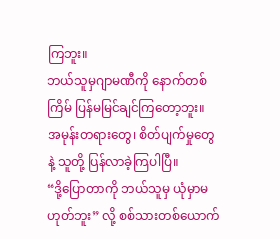ကြဘူး။
ဘယ်သူမှဂျာမဏီကို နောက်တစ်ကြိမ် ပြန်မမြင်ချင်ကြတော့ဘူး။ အမုန်းတရားတွေ၊ စိတ်ပျက်မှုတွေနဲ့ သူတို့ ပြန်လာခဲ့ကြပါပြီ။
“ဒို့ပြောတာကို ဘယ်သူမှ ယုံမှာမဟုတ်ဘူး” လို့ စစ်သားတစ်ယောက်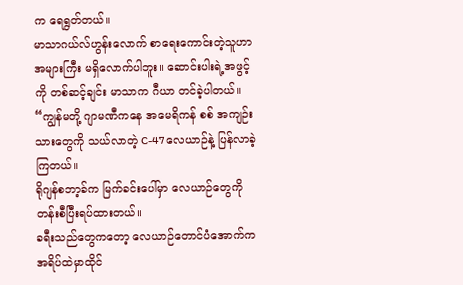က ရေရွတ်တယ်။
မာသာဂယ်လ်ဟွန်းလောက် စာရေးကောင်းတဲ့သူဟာ အများကြီး မရှိလောက်ပါဘူး။ ဆောင်းပါးရဲ့အဖွင့်ကို တစ်ဆင့်ချင်း မာသာက ဂီယာ တင်ခဲ့ပါတယ်။
“ကျွန်မတို့ ဂျာမဏီကနေ အမေရိကန် စစ် အကျဉ်းသားတွေကို သယ်လာတဲ့ C-47 လေယာဉ်နဲ့ ပြန်လာခဲ့ကြတယ်။
ရိုဂျန်စဘာ့ခ်က မြက်ခင်းပေါ်မှာ လေယာဉ်တွေကိုတန်းစီပြီးရပ်ထားတယ်။
ခရီးသည်တွေကတော့ လေယာဉ်တောင်ပံအောက်က အရိပ်ထဲမှာထိုင်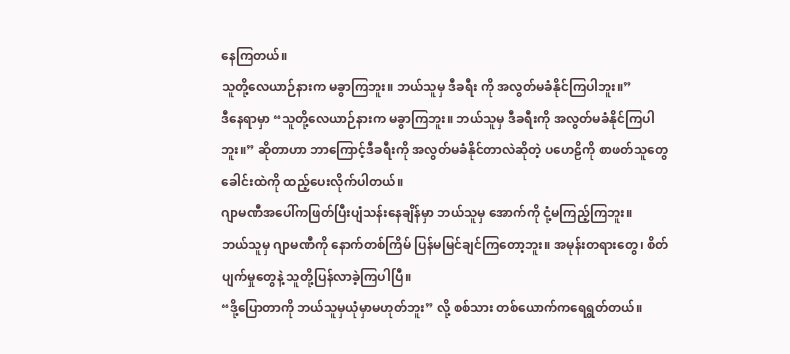နေကြတယ်။
သူတို့လေယာဉ်နားက မခွာကြဘူး။ ဘယ်သူမှ ဒီခရီး ကို အလွတ်မခံနိုင်ကြပါဘူး။”
ဒီနေရာမှာ “သူတို့လေယာဉ်နားက မခွာကြဘူး။ ဘယ်သူမှ ဒီခရီးကို အလွတ်မခံနိုင်ကြပါဘူး။” ဆိုတာဟာ ဘာကြောင့်ဒီခရီးကို အလွတ်မခံနိုင်တာလဲဆိုတဲ့ ပဟေဠိကို စာဖတ်သူတွေခေါင်းထဲကို ထည့်ပေးလိုက်ပါတယ်။
ဂျာမဏီအပေါ်ကဖြတ်ပြီးပျံသန်းနေချိန်မှာ ဘယ်သူမှ အောက်ကို ငုံ့မကြည့်ကြဘူး။
ဘယ်သူမှ ဂျာမဏီကို နောက်တစ်ကြိမ် ပြန်မမြင်ချင်ကြတော့ဘူး။ အမုန်းတရားတွေ၊ စိတ်ပျက်မှုတွေနဲ့ သူတို့ပြန်လာခဲ့ကြပါပြီ။
“ဒို့ပြောတာကို ဘယ်သူမှယုံမှာမဟုတ်ဘူး” လို့ စစ်သား တစ်ယောက်ကရေရွတ်တယ်။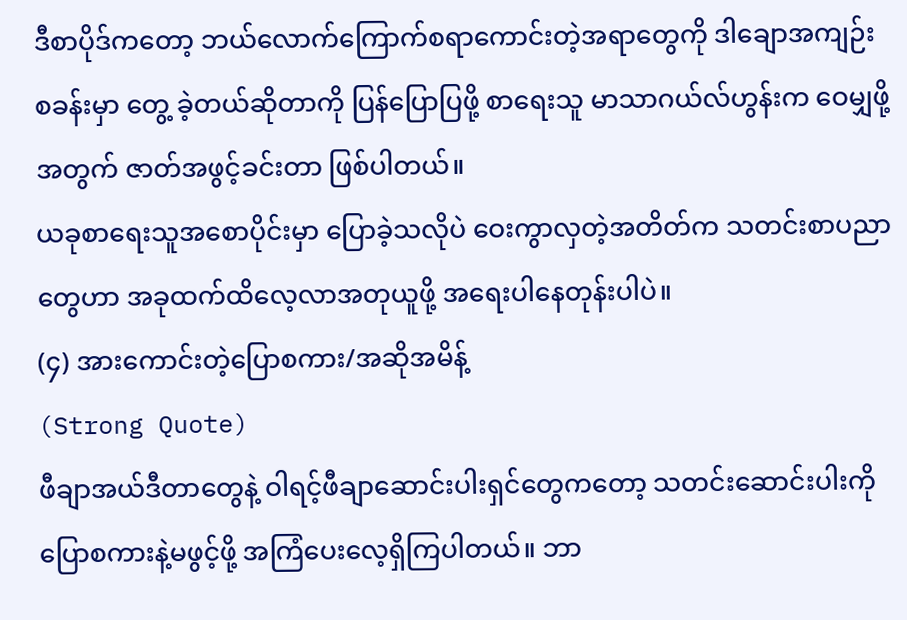ဒီစာပိုဒ်ကတော့ ဘယ်လောက်ကြောက်စရာကောင်းတဲ့အရာတွေကို ဒါချောအကျဉ်းစခန်းမှာ တွေ့ ခဲ့တယ်ဆိုတာကို ပြန်ပြောပြဖို့ စာရေးသူ မာသာဂယ်လ်ဟွန်းက ဝေမျှဖို့ အတွက် ဇာတ်အဖွင့်ခင်းတာ ဖြစ်ပါတယ်။
ယခုစာရေးသူအစောပိုင်းမှာ ပြောခဲ့သလိုပဲ ဝေးကွာလှတဲ့အတိတ်က သတင်းစာပညာတွေဟာ အခုထက်ထိလေ့လာအတုယူဖို့ အရေးပါနေတုန်းပါပဲ။
(၄) အားကောင်းတဲ့ပြောစကား/အဆိုအမိန့်
(Strong Quote)
ဖီချာအယ်ဒီတာတွေနဲ့ ဝါရင့်ဖီချာဆောင်းပါးရှင်တွေကတော့ သတင်းဆောင်းပါးကို ပြောစကားနဲ့မဖွင့်ဖို့ အကြံပေးလေ့ရှိကြပါတယ်။ ဘာ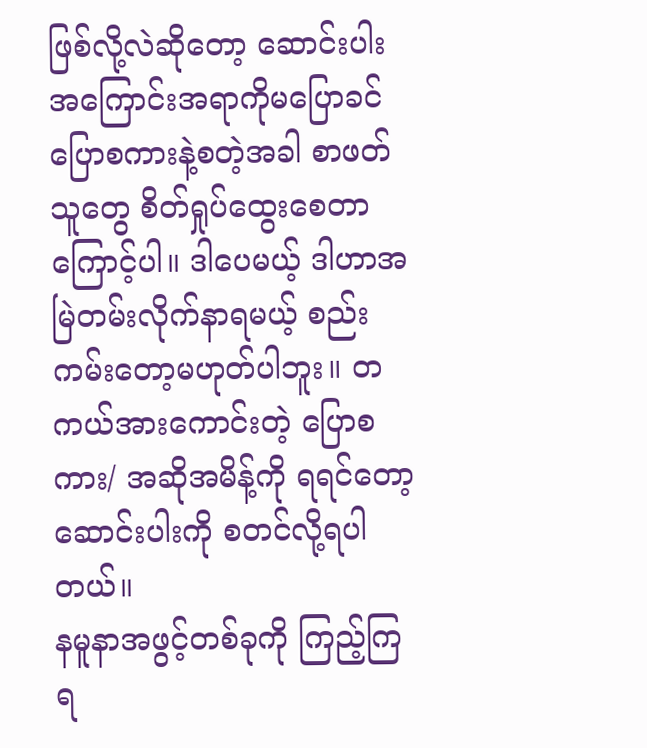ဖြစ်လို့လဲဆိုတော့ ဆောင်းပါး အကြောင်းအရာကိုမပြောခင် ပြောစကားနဲ့စတဲ့အခါ စာဖတ်သူတွေ စိတ်ရှုပ်ထွေးစေတာကြောင့်ပါ။ ဒါပေမယ့် ဒါဟာအမြဲတမ်းလိုက်နာရမယ့် စည်းကမ်းတော့မဟုတ်ပါဘူး။ တကယ်အားကောင်းတဲ့ ပြောစကား/ အဆိုအမိန့်ကို ရရင်တော့ ဆောင်းပါးကို စတင်လို့ရပါတယ်။
နမူနာအဖွင့်တစ်ခုကို ကြည့်ကြရ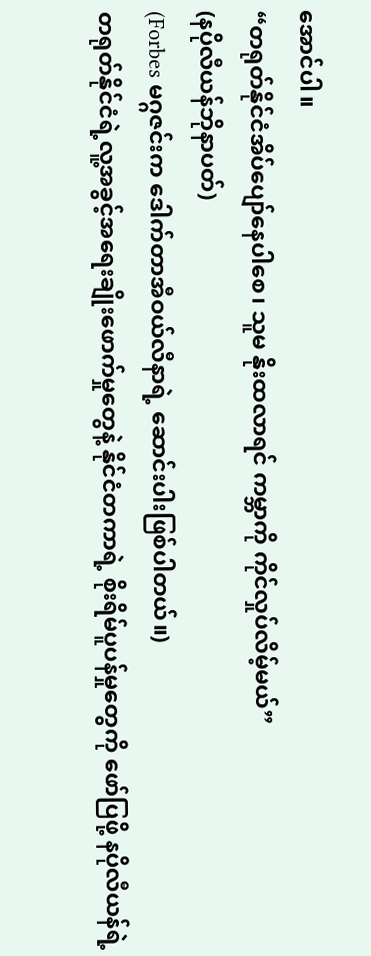အောင်ပါ။
“တရုတ်နိုင်ငံအိပ်ပျော်နေပါစေ၊ သူမ နိုးထလာရင် ကမ္ဘာကို ကိုင်လှုပ်လိမ့်မယ်”
(နပိုလီယန်ဘိုနာပတ်)
(Forbes မဂ္ဂဇင်းက ဒေါက်တာအီဝယ်လီနာရဲ့ ဆောင်းပါးဖြစ်ပါတယ်။)
တရုတ်နိုင်ငံရဲ့လူ့အခွင့်အရေးချိုးဖောက်မှုတွေနဲ့ နိုင်ငံတကာရဲ့ စိုးရိမ်ပူပန်မှုတွေကို ဖော်ပြဖို့ နပိုလီယန်ရဲ့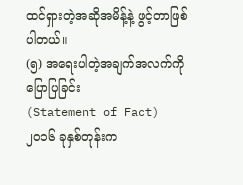ထင်ရှားတဲ့အဆိုအမိန့်နဲ့ ဖွင့်တာဖြစ်ပါတယ်။
(၅) အရေးပါတဲ့အချက်အလက်ကိုပြောပြခြင်း
(Statement of Fact)
၂၀၁၆ ခုနှစ်တုန်းက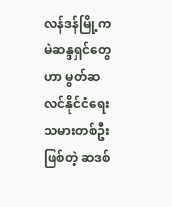လန်ဒန်မြို့က မဲဆန္ဒရှင်တွေဟာ မွတ်ဆလင်နိုင်ငံရေးသမားတစ်ဦးဖြစ်တဲ့ ဆဒစ်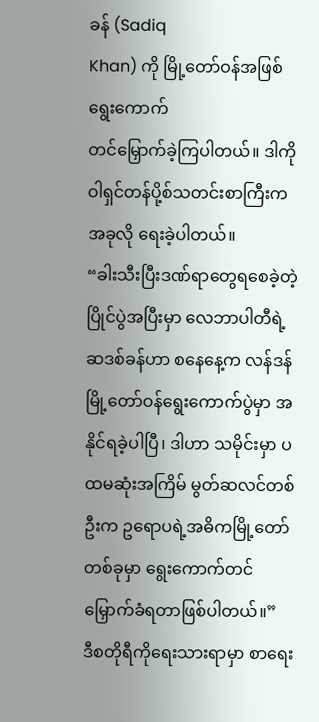ခန် (Sadiq
Khan) ကို မြို့တော်ဝန်အဖြစ် ရွေးကောက်
တင်မြှောက်ခဲ့ကြပါတယ်။ ဒါကို ဝါရှင်တန်ပို့စ်သတင်းစာကြီးက အခုလို ရေးခဲ့ပါတယ်။
“ခါးသီးပြီးဒဏ်ရာတွေရစေခဲ့တဲ့ ပြိုင်ပွဲအပြီးမှာ လေဘာပါတီရဲ့ ဆဒစ်ခန်ဟာ စနေနေ့က လန်ဒန် မြို့တော်ဝန်ရွေးကောက်ပွဲမှာ အနိုင်ရခဲ့ပါပြီ၊ ဒါဟာ သမိုင်းမှာ ပထမဆုံးအကြိမ် မွတ်ဆလင်တစ်ဦးက ဥရောပရဲ့အဓိကမြို့တော်တစ်ခုမှာ ရွေးကောက်တင်မြှောက်ခံရတာဖြစ်ပါတယ်။”
ဒီစတိုရီကိုရေးသားရာမှာ စာရေး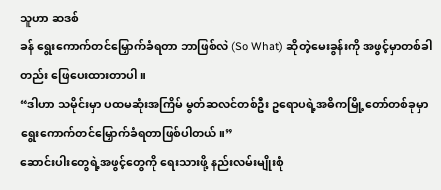သူဟာ ဆဒစ်
ခန် ရွေးကောက်တင်မြှောက်ခံရတာ ဘာဖြစ်လဲ (So What) ဆိုတဲ့မေးခွန်းကို အဖွင့်မှာတစ်ခါတည်း ဖြေပေးထားတာပါ။
“ဒါဟာ သမိုင်းမှာ ပထမဆုံးအကြိမ် မွတ်ဆလင်တစ်ဦး ဥရောပရဲ့အဓိကမြို့တော်တစ်ခုမှာ ရွေးကောက်တင်မြှောက်ခံရတာဖြစ်ပါတယ်။”
ဆောင်းပါးတွေရဲ့အဖွင့်တွေကို ရေးသားဖို့ နည်းလမ်းမျိုးစုံ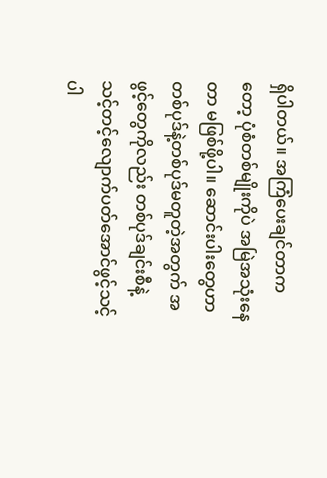ရှိပါတယ်။ အကြံပေးချင်တာကတော့ ပုံစံတစ်မျိုးကိုပဲ အမြဲအသုံးနေတာ မဖြစ်ဖို့ပါ။ ဆောင်းပါးတွေဟာ တစ်ပုဒ်နဲ့တစ်ပုဒ်မတူတဲ့အတွက် အဖွင့်တွေကိုလည်း တစ်ပုဒ်ချင်းစီနဲ့ သင့်တင့်လျောက်ပတ်အောင်ဖွင့်သင့် ပါ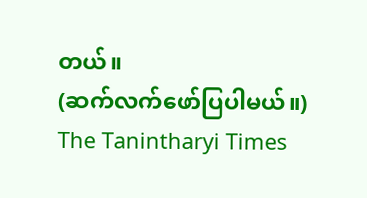တယ်။
(ဆက်လက်ဖော်ပြပါမယ်။)
The Tanintharyi Times